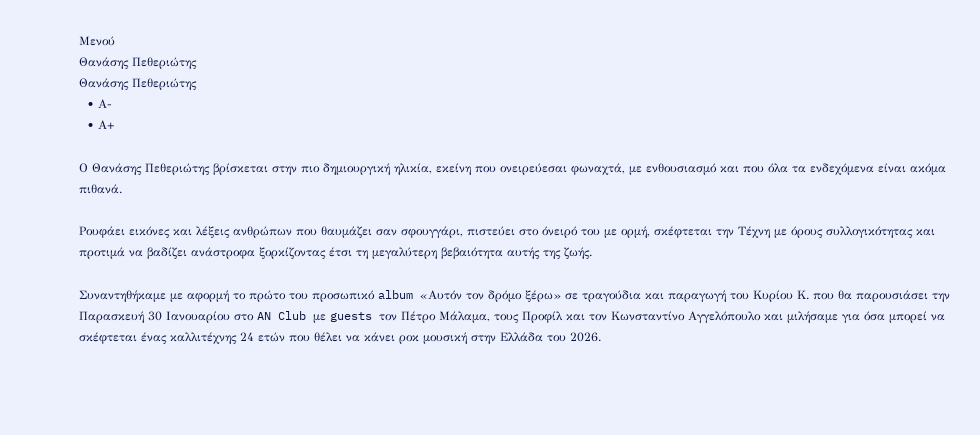Μενού
Θανάσης Πεθεριώτης
Θανάσης Πεθεριώτης
  • Α-
  • Α+

Ο Θανάσης Πεθεριώτης βρίσκεται στην πιο δημιουργική ηλικία, εκείνη που ονειρεύεσαι φωναχτά, με ενθουσιασμό και που όλα τα ενδεχόμενα είναι ακόμα πιθανά.

Ρουφάει εικόνες και λέξεις ανθρώπων που θαυμάζει σαν σφουγγάρι, πιστεύει στο όνειρό του με ορμή, σκέφτεται την Τέχνη με όρους συλλογικότητας και προτιμά να βαδίζει ανάστροφα ξορκίζοντας έτσι τη μεγαλύτερη βεβαιότητα αυτής της ζωής.

Συναντηθήκαμε με αφορμή το πρώτο του προσωπικό album «Αυτόν τον δρόμο ξέρω» σε τραγούδια και παραγωγή του Κυρίου Κ. που θα παρουσιάσει την Παρασκευή 30 Ιανουαρίου στο AN Club με guests τον Πέτρο Μάλαμα, τους Προφίλ και τον Κωνσταντίνο Αγγελόπουλο και μιλήσαμε για όσα μπορεί να σκέφτεται ένας καλλιτέχνης 24 ετών που θέλει να κάνει ροκ μουσική στην Ελλάδα του 2026.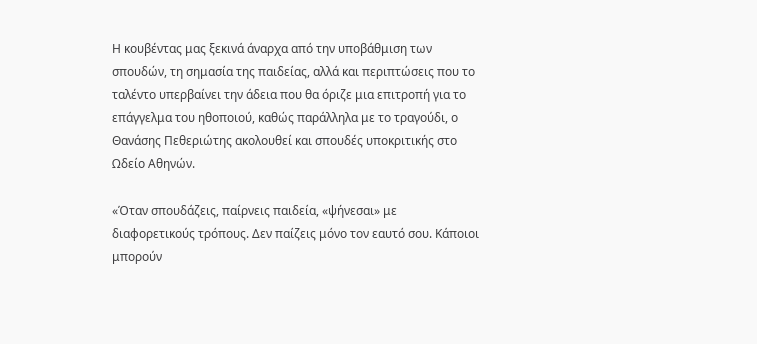Η κουβέντας μας ξεκινά άναρχα από την υποβάθμιση των σπουδών, τη σημασία της παιδείας, αλλά και περιπτώσεις που το ταλέντο υπερβαίνει την άδεια που θα όριζε μια επιτροπή για το επάγγελμα του ηθοποιού, καθώς παράλληλα με το τραγούδι, ο Θανάσης Πεθεριώτης ακολουθεί και σπουδές υποκριτικής στο Ωδείο Αθηνών.

«Όταν σπουδάζεις, παίρνεις παιδεία, «ψήνεσαι» με διαφορετικούς τρόπους. Δεν παίζεις μόνο τον εαυτό σου. Κάποιοι μπορούν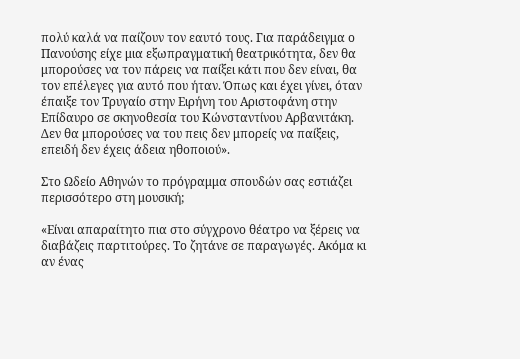πολύ καλά να παίζουν τον εαυτό τους. Για παράδειγμα ο Πανούσης είχε μια εξωπραγματική θεατρικότητα, δεν θα μπορούσες να τον πάρεις να παίξει κάτι που δεν είναι, θα τον επέλεγες για αυτό που ήταν. Όπως και έχει γίνει, όταν έπαιξε τον Τρυγαίο στην Ειρήνη του Αριστοφάνη στην Επίδαυρο σε σκηνοθεσία του Κώνσταντίνου Αρβανιτάκη. Δεν θα μπορούσες να του πεις δεν μπορείς να παίξεις, επειδή δεν έχεις άδεια ηθοποιού».

Στο Ωδείο Αθηνών το πρόγραμμα σπουδών σας εστιάζει περισσότερο στη μουσική;

«Είναι απαραίτητο πια στο σύγχρονο θέατρο να ξέρεις να διαβάζεις παρτιτούρες. Το ζητάνε σε παραγωγές. Ακόμα κι αν ένας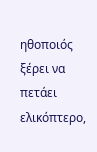ηθοποιός ξέρει να πετάει ελικόπτερο,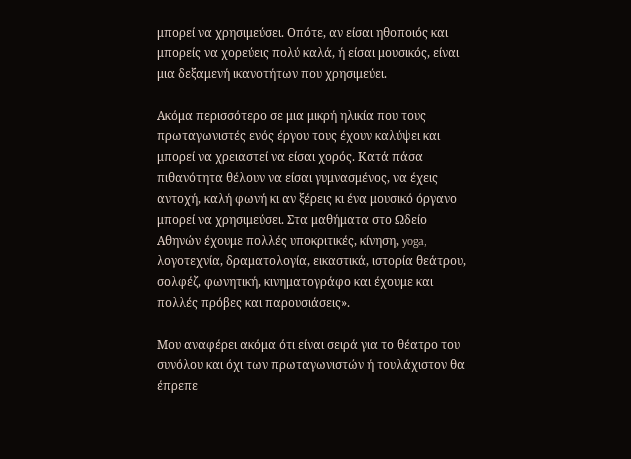μπορεί να χρησιμεύσει. Οπότε, αν είσαι ηθοποιός και μπορείς να χορεύεις πολύ καλά, ή είσαι μουσικός, είναι μια δεξαμενή ικανοτήτων που χρησιμεύει.

Ακόμα περισσότερο σε μια μικρή ηλικία που τους πρωταγωνιστές ενός έργου τους έχουν καλύψει και μπορεί να χρειαστεί να είσαι χορός. Κατά πάσα πιθανότητα θέλουν να είσαι γυμνασμένος, να έχεις αντοχή, καλή φωνή κι αν ξέρεις κι ένα μουσικό όργανο μπορεί να χρησιμεύσει. Στα μαθήματα στο Ωδείο Αθηνών έχουμε πολλές υποκριτικές, κίνηση, yoga, λογοτεχνία, δραματολογία, εικαστικά, ιστορία θεάτρου, σολφέζ, φωνητική, κινηματογράφο και έχουμε και πολλές πρόβες και παρουσιάσεις».

Μου αναφέρει ακόμα ότι είναι σειρά για το θέατρο του συνόλου και όχι των πρωταγωνιστών ή τουλάχιστον θα έπρεπε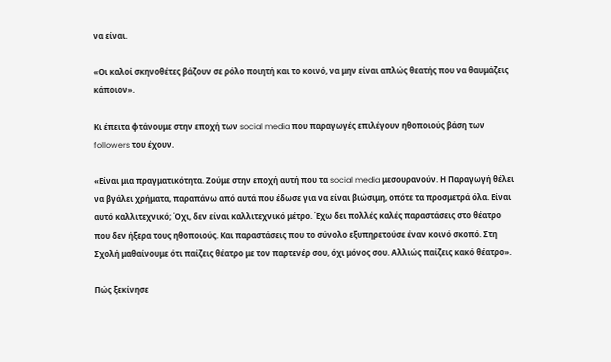να είναι.

«Οι καλοί σκηνοθέτες βάζουν σε ρόλο ποιητή και το κοινό, να μην είναι απλώς θεατής που να θαυμάζεις κάποιον».

Κι έπειτα φτάνουμε στην εποχή των social media που παραγωγές επιλέγουν ηθοποιούς βάση των followers του έχουν.

«Είναι μια πραγματικότητα. Ζούμε στην εποχή αυτή που τα social media μεσουρανούν. Η Παραγωγή θέλει να βγάλει χρήματα, παραπάνω από αυτά που έδωσε για να είναι βιώσιμη, οπότε τα προσμετρά όλα. Είναι αυτό καλλιτεχνικό; Όχι, δεν είναι καλλιτεχνικό μέτρο. Έχω δει πολλές καλές παραστάσεις στο θέατρο που δεν ήξερα τους ηθοποιούς. Και παραστάσεις που το σύνολο εξυπηρετούσε έναν κοινό σκοπό. Στη Σχολή μαθαίνουμε ότι παίζεις θέατρο με τον παρτενέρ σου, όχι μόνος σου. Αλλιώς παίζεις κακό θέατρο».

Πώς ξεκίνησε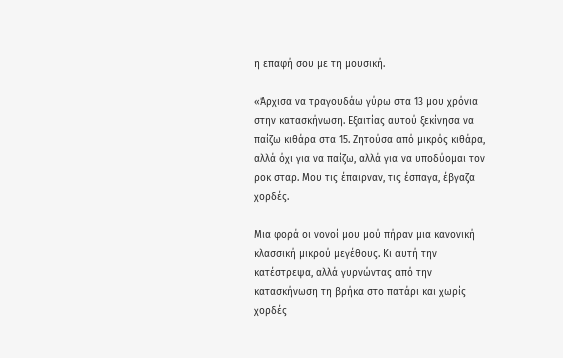η επαφή σου με τη μουσική.

«Άρχισα να τραγουδάω γύρω στα 13 μου χρόνια στην κατασκήνωση. Εξαιτίας αυτού ξεκίνησα να παίζω κιθάρα στα 15. Ζητούσα από μικρός κιθάρα, αλλά όχι για να παίζω, αλλά για να υποδύομαι τον ροκ σταρ. Μου τις έπαιρναν, τις έσπαγα, έβγαζα χορδές.

Μια φορά οι νονοί μου μού πήραν μια κανονική κλασσική μικρού μεγέθους. Κι αυτή την κατέστρεψα, αλλά γυρνώντας από την κατασκήνωση τη βρήκα στο πατάρι και χωρίς χορδές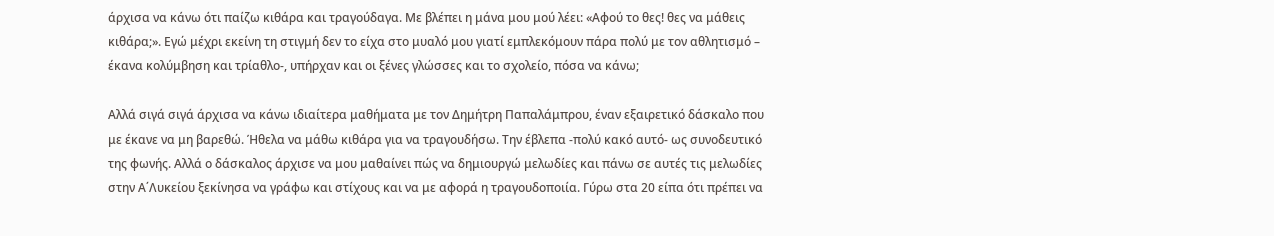άρχισα να κάνω ότι παίζω κιθάρα και τραγούδαγα. Με βλέπει η μάνα μου μού λέει: «Αφού το θες! θες να μάθεις κιθάρα;». Εγώ μέχρι εκείνη τη στιγμή δεν το είχα στο μυαλό μου γιατί εμπλεκόμουν πάρα πολύ με τον αθλητισμό – έκανα κολύμβηση και τρίαθλο-, υπήρχαν και οι ξένες γλώσσες και το σχολείο, πόσα να κάνω;

Αλλά σιγά σιγά άρχισα να κάνω ιδιαίτερα μαθήματα με τον Δημήτρη Παπαλάμπρου, έναν εξαιρετικό δάσκαλο που με έκανε να μη βαρεθώ. Ήθελα να μάθω κιθάρα για να τραγουδήσω. Την έβλεπα -πολύ κακό αυτό- ως συνοδευτικό της φωνής. Αλλά ο δάσκαλος άρχισε να μου μαθαίνει πώς να δημιουργώ μελωδίες και πάνω σε αυτές τις μελωδίες στην Α΄Λυκείου ξεκίνησα να γράφω και στίχους και να με αφορά η τραγουδοποιία. Γύρω στα 20 είπα ότι πρέπει να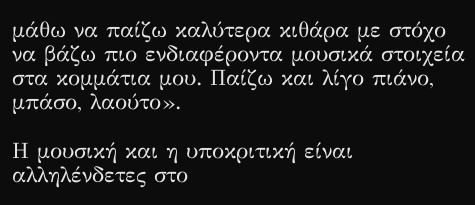μάθω να παίζω καλύτερα κιθάρα με στόχο να βάζω πιο ενδιαφέροντα μουσικά στοιχεία στα κομμάτια μου. Παίζω και λίγο πιάνο, μπάσο, λαούτο».

Η μουσική και η υποκριτική είναι αλληλένδετες στο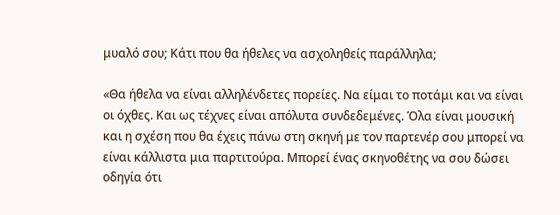μυαλό σου; Κάτι που θα ήθελες να ασχοληθείς παράλληλα;

«Θα ήθελα να είναι αλληλένδετες πορείες. Να είμαι το ποτάμι και να είναι οι όχθες. Και ως τέχνες είναι απόλυτα συνδεδεμένες. Όλα είναι μουσική και η σχέση που θα έχεις πάνω στη σκηνή με τον παρτενέρ σου μπορεί να είναι κάλλιστα μια παρτιτούρα. Μπορεί ένας σκηνοθέτης να σου δώσει οδηγία ότι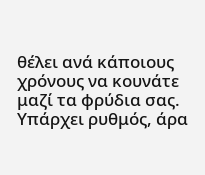θέλει ανά κάποιους χρόνους να κουνάτε μαζί τα φρύδια σας. Υπάρχει ρυθμός, άρα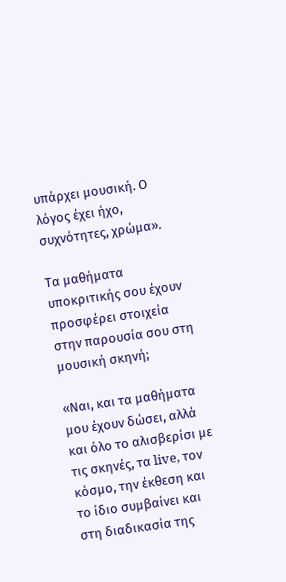υπάρχει μουσική. Ο λόγος έχει ήχο, συχνότητες, χρώμα».

Τα μαθήματα υποκριτικής σου έχουν προσφέρει στοιχεία στην παρουσία σου στη μουσική σκηνή;

«Ναι, και τα μαθήματα μου έχουν δώσει, αλλά και όλο το αλισβερίσι με τις σκηνές, τα live, τον κόσμο, την έκθεση και το ίδιο συμβαίνει και στη διαδικασία της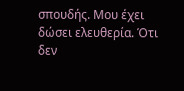σπουδής. Μου έχει δώσει ελευθερία. Ότι δεν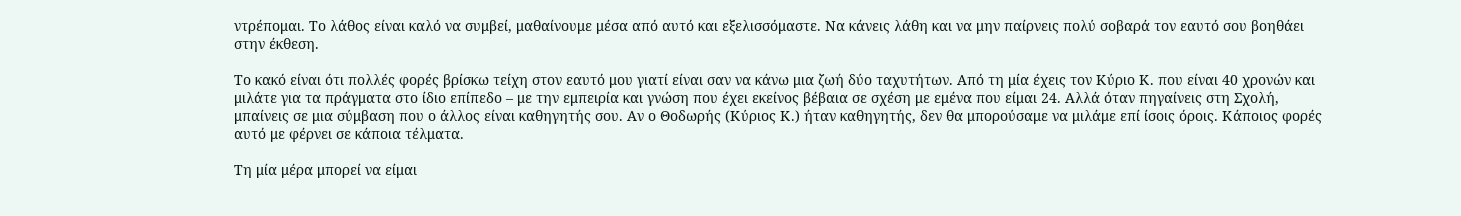ντρέπομαι. Το λάθος είναι καλό να συμβεί, μαθαίνουμε μέσα από αυτό και εξελισσόμαστε. Να κάνεις λάθη και να μην παίρνεις πολύ σοβαρά τον εαυτό σου βοηθάει στην έκθεση.

Το κακό είναι ότι πολλές φορές βρίσκω τείχη στον εαυτό μου γιατί είναι σαν να κάνω μια ζωή δύο ταχυτήτων. Από τη μία έχεις τον Κύριο Κ. που είναι 40 χρονών και μιλάτε για τα πράγματα στο ίδιο επίπεδο – με την εμπειρία και γνώση που έχει εκείνος βέβαια σε σχέση με εμένα που είμαι 24. Αλλά όταν πηγαίνεις στη Σχολή, μπαίνεις σε μια σύμβαση που ο άλλος είναι καθηγητής σου. Αν ο Θοδωρής (Κύριος Κ.) ήταν καθηγητής, δεν θα μπορούσαμε να μιλάμε επί ίσοις όροις. Κάποιος φορές αυτό με φέρνει σε κάποια τέλματα.

Τη μία μέρα μπορεί να είμαι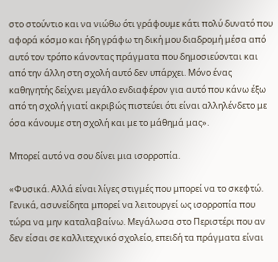στο στούντιο και να νιώθω ότι γράφουμε κάτι πολύ δυνατό που αφορά κόσμο και ήδη γράφω τη δική μου διαδρομή μέσα από αυτό τον τρόπο κάνοντας πράγματα που δημοσιεύονται και από την άλλη στη σχολή αυτό δεν υπάρχει. Μόνο ένας καθηγητής δείχνει μεγάλο ενδιαφέρον για αυτό που κάνω έξω από τη σχολή γιατί ακριβώς πιστεύει ότι είναι αλληλένδετο με όσα κάνουμε στη σχολή και με το μάθημά μας».

Μπορεί αυτό να σου δίνει μια ισορροπία.

«Φυσικά. Αλλά είναι λίγες στιγμές που μπορεί να το σκεφτώ. Γενικά, ασυνείδητα μπορεί να λειτουργεί ως ισορροπία που τώρα να μην καταλαβαίνω. Μεγάλωσα στο Περιστέρι που αν δεν είσαι σε καλλιτεχνικό σχολείο, επειδή τα πράγματα είναι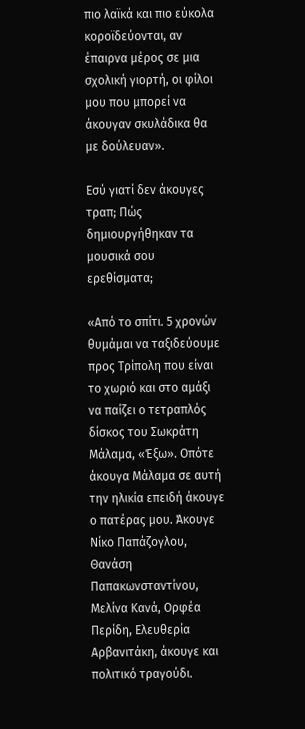πιο λαϊκά και πιο εύκολα κοροϊδεύονται, αν έπαιρνα μέρος σε μια σχολική γιορτή, οι φίλοι μου που μπορεί να άκουγαν σκυλάδικα θα με δούλευαν».

Εσύ γιατί δεν άκουγες τραπ; Πώς δημιουργήθηκαν τα μουσικά σου ερεθίσματα;

«Από το σπίτι. 5 χρονών θυμάμαι να ταξιδεύουμε προς Τρίπολη που είναι το χωριό και στο αμάξι να παίζει ο τετραπλός δίσκος του Σωκράτη Μάλαμα, «Έξω». Οπότε άκουγα Μάλαμα σε αυτή την ηλικία επειδή άκουγε ο πατέρας μου. Άκουγε Νίκο Παπάζογλου, Θανάση Παπακωνσταντίνου, Μελίνα Κανά, Ορφέα Περίδη, Ελευθερία Αρβανιτάκη, άκουγε και πολιτικό τραγούδι.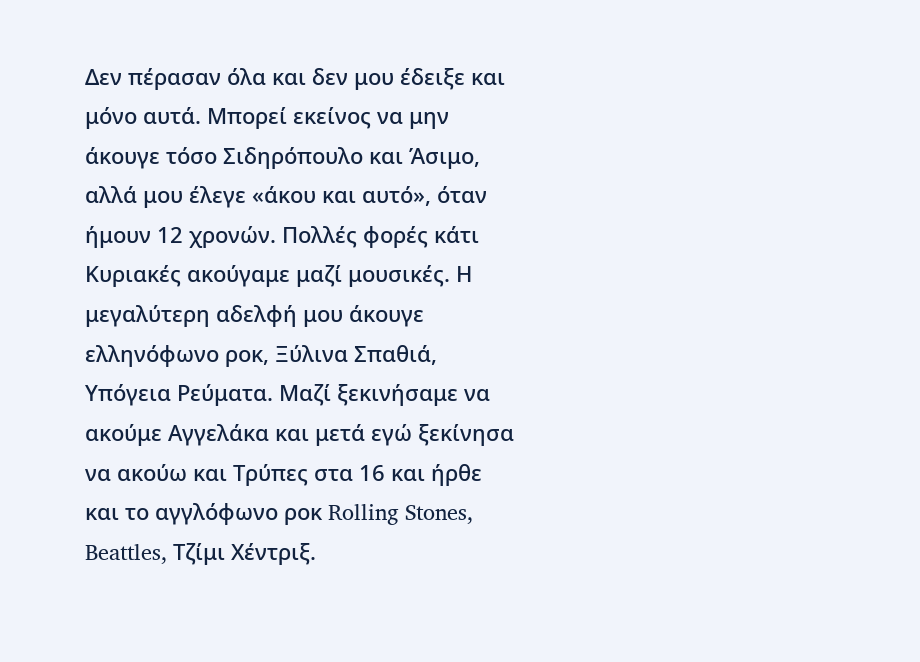Δεν πέρασαν όλα και δεν μου έδειξε και μόνο αυτά. Μπορεί εκείνος να μην άκουγε τόσο Σιδηρόπουλο και Άσιμο, αλλά μου έλεγε «άκου και αυτό», όταν ήμουν 12 χρονών. Πολλές φορές κάτι Κυριακές ακούγαμε μαζί μουσικές. Η μεγαλύτερη αδελφή μου άκουγε ελληνόφωνο ροκ, Ξύλινα Σπαθιά, Υπόγεια Ρεύματα. Μαζί ξεκινήσαμε να ακούμε Αγγελάκα και μετά εγώ ξεκίνησα να ακούω και Τρύπες στα 16 και ήρθε και το αγγλόφωνο ροκ Rolling Stones, Beattles, Τζίμι Χέντριξ.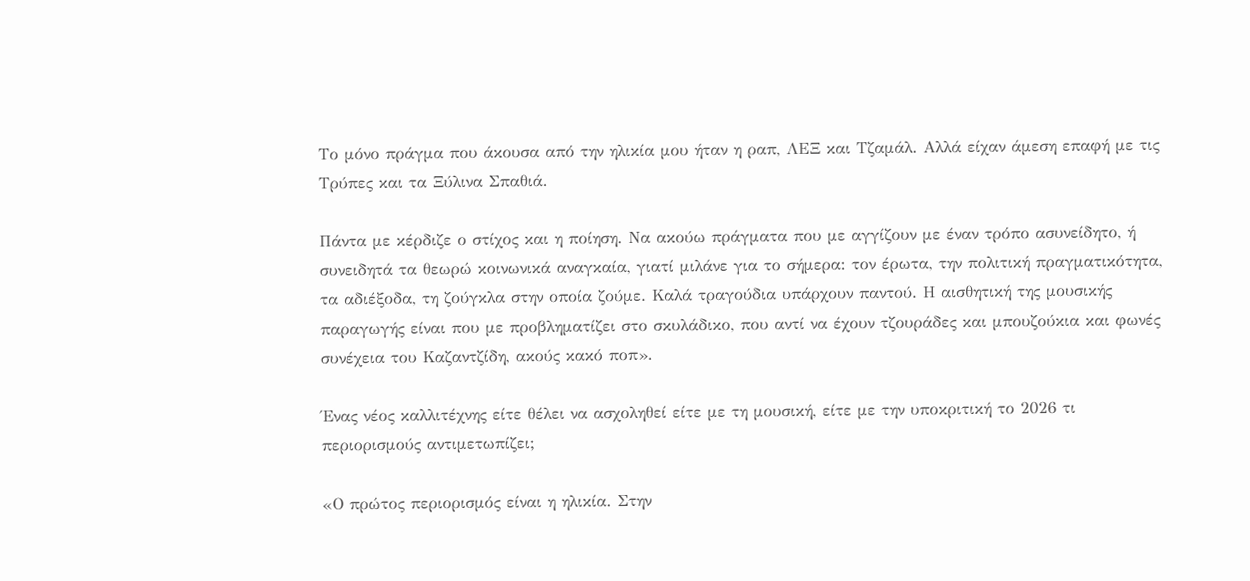Το μόνο πράγμα που άκουσα από την ηλικία μου ήταν η ραπ, ΛΕΞ και Τζαμάλ. Αλλά είχαν άμεση επαφή με τις Τρύπες και τα Ξύλινα Σπαθιά.

Πάντα με κέρδιζε ο στίχος και η ποίηση. Να ακούω πράγματα που με αγγίζουν με έναν τρόπο ασυνείδητο, ή συνειδητά τα θεωρώ κοινωνικά αναγκαία, γιατί μιλάνε για το σήμερα: τον έρωτα, την πολιτική πραγματικότητα, τα αδιέξοδα, τη ζούγκλα στην οποία ζούμε. Καλά τραγούδια υπάρχουν παντού. Η αισθητική της μουσικής παραγωγής είναι που με προβληματίζει στο σκυλάδικο, που αντί να έχουν τζουράδες και μπουζούκια και φωνές συνέχεια του Καζαντζίδη, ακούς κακό ποπ».

Ένας νέος καλλιτέχνης είτε θέλει να ασχοληθεί είτε με τη μουσική, είτε με την υποκριτική το 2026 τι περιορισμούς αντιμετωπίζει;

«Ο πρώτος περιορισμός είναι η ηλικία. Στην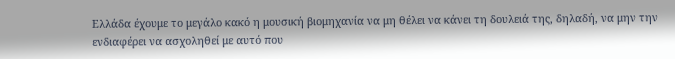Ελλάδα έχουμε το μεγάλο κακό η μουσική βιομηχανία να μη θέλει να κάνει τη δουλειά της, δηλαδή, να μην την ενδιαφέρει να ασχοληθεί με αυτό που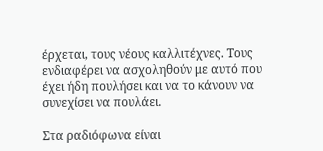έρχεται, τους νέους καλλιτέχνες. Τους ενδιαφέρει να ασχοληθούν με αυτό που έχει ήδη πουλήσει και να το κάνουν να συνεχίσει να πουλάει.

Στα ραδιόφωνα είναι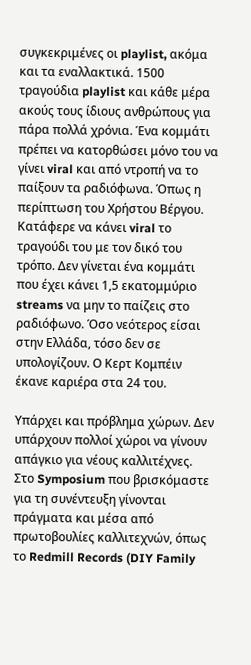συγκεκριμένες οι playlist, ακόμα και τα εναλλακτικά. 1500 τραγούδια playlist και κάθε μέρα ακούς τους ίδιους ανθρώπους για πάρα πολλά χρόνια. Ένα κομμάτι πρέπει να κατορθώσει μόνο του να γίνει viral και από ντροπή να το παίξουν τα ραδιόφωνα. Όπως η περίπτωση του Χρήστου Βέργου. Κατάφερε να κάνει viral το τραγούδι του με τον δικό του τρόπο. Δεν γίνεται ένα κομμάτι που έχει κάνει 1,5 εκατομμύριο streams να μην το παίζεις στο ραδιόφωνο. Όσο νεότερος είσαι στην Ελλάδα, τόσο δεν σε υπολογίζουν. Ο Κερτ Κομπέιν έκανε καριέρα στα 24 του.

Υπάρχει και πρόβλημα χώρων. Δεν υπάρχουν πολλοί χώροι να γίνουν απάγκιο για νέους καλλιτέχνες. Στο Symposium που βρισκόμαστε για τη συνέντευξη γίνονται πράγματα και μέσα από πρωτοβουλίες καλλιτεχνών, όπως το Redmill Records (DIY Family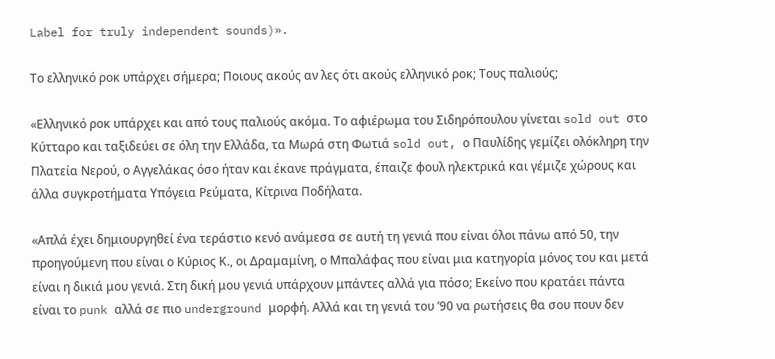Label for truly independent sounds)».

Το ελληνικό ροκ υπάρχει σήμερα; Ποιους ακούς αν λες ότι ακούς ελληνικό ροκ; Τους παλιούς;

«Ελληνικό ροκ υπάρχει και από τους παλιούς ακόμα. Το αφιέρωμα του Σιδηρόπουλου γίνεται sold out στο Κύτταρο και ταξιδεύει σε όλη την Ελλάδα, τα Μωρά στη Φωτιά sold out, ο Παυλίδης γεμίζει ολόκληρη την Πλατεία Νερού, ο Αγγελάκας όσο ήταν και έκανε πράγματα, έπαιζε φουλ ηλεκτρικά και γέμιζε χώρους και άλλα συγκροτήματα Υπόγεια Ρεύματα, Κίτρινα Ποδήλατα.

«Απλά έχει δημιουργηθεί ένα τεράστιο κενό ανάμεσα σε αυτή τη γενιά που είναι όλοι πάνω από 50, την προηγούμενη που είναι ο Κύριος Κ., οι Δραμαμίνη, ο Μπαλάφας που είναι μια κατηγορία μόνος του και μετά είναι η δικιά μου γενιά. Στη δική μου γενιά υπάρχουν μπάντες αλλά για πόσο; Εκείνο που κρατάει πάντα είναι το punk αλλά σε πιο underground μορφή. Αλλά και τη γενιά του ’90 να ρωτήσεις θα σου πουν δεν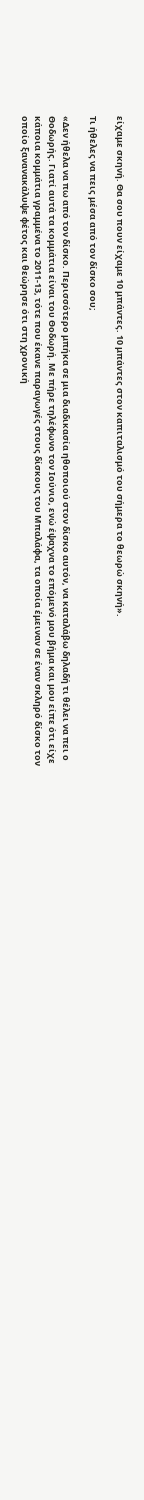είχαμε σκηνή. Θα σου πουν είχαμε 10 μπάντες. 10 μπάντες στον καπιταλισμό του σήμερα το θεωρώ σκηνή».

Τι ήθελες να πεις μέσα από τον δίσκο σου;

«Δεν ήθελα να πω από τον δίσκο. Περισσότερο μπήκα σε μια διαδικασία ηθοποιού στον δίσκο αυτόν, να καταλάβω δηλαδή τι θέλει να πει ο Θοδωρής. Γιατί αυτά τα κομμάτια είναι του Θοδωρή. Με πήρε τηλέφωνο τον Ιούνιο, ενώ έψαχνα το επόμενό μου βήμα και μου είπε ότι είχε κάποια κομμάτια γραμμένα το 2011-13, τότε που έκανε παραγωγές στους δίσκους του Μπαλάφα, τα οποία έμειναν σε έναν σκληρό δίσκο τον οποίο ξανανακάλυψε φέτος και θεώρησε ότι στη χρονική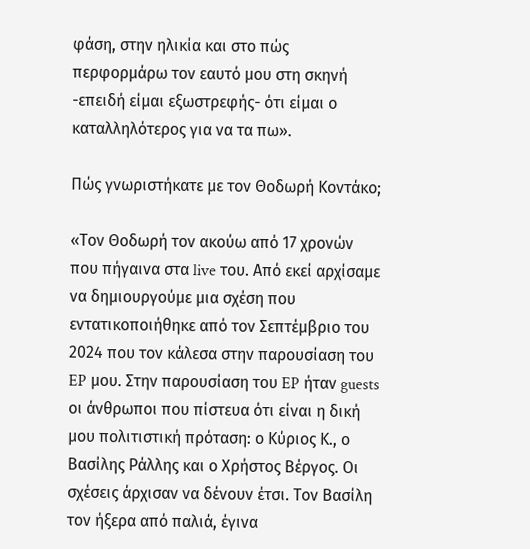φάση, στην ηλικία και στο πώς περφορμάρω τον εαυτό μου στη σκηνή -επειδή είμαι εξωστρεφής- ότι είμαι ο καταλληλότερος για να τα πω».

Πώς γνωριστήκατε με τον Θοδωρή Κοντάκο;

«Τον Θοδωρή τον ακούω από 17 χρονών που πήγαινα στα live του. Από εκεί αρχίσαμε να δημιουργούμε μια σχέση που εντατικοποιήθηκε από τον Σεπτέμβριο του 2024 που τον κάλεσα στην παρουσίαση του EP μου. Στην παρουσίαση του EP ήταν guests οι άνθρωποι που πίστευα ότι είναι η δική μου πολιτιστική πρόταση: ο Κύριος Κ., ο Βασίλης Ράλλης και ο Χρήστος Βέργος. Οι σχέσεις άρχισαν να δένουν έτσι. Τον Βασίλη τον ήξερα από παλιά, έγινα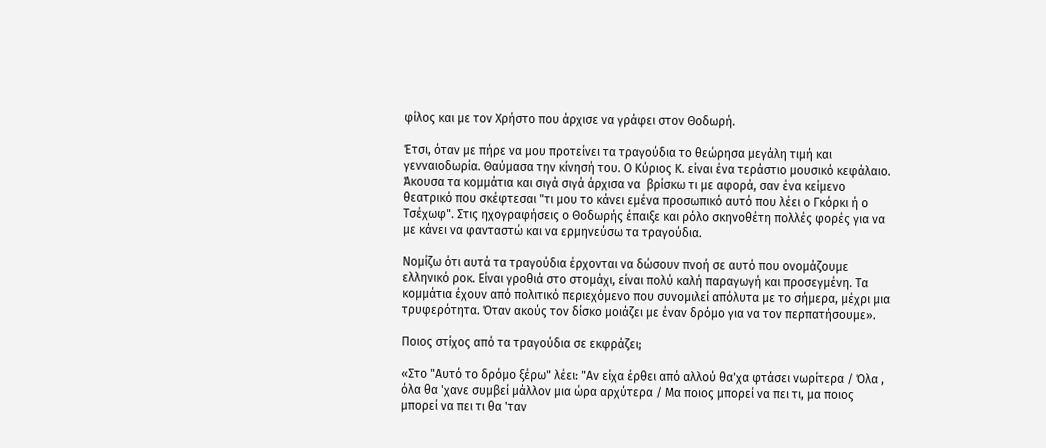φίλος και με τον Χρήστο που άρχισε να γράφει στον Θοδωρή.

Έτσι, όταν με πήρε να μου προτείνει τα τραγούδια το θεώρησα μεγάλη τιμή και γενναιοδωρία. Θαύμασα την κίνησή του. Ο Κύριος Κ. είναι ένα τεράστιο μουσικό κεφάλαιο. Άκουσα τα κομμάτια και σιγά σιγά άρχισα να  βρίσκω τι με αφορά, σαν ένα κείμενο θεατρικό που σκέφτεσαι "τι μου το κάνει εμένα προσωπικό αυτό που λέει ο Γκόρκι ή ο Τσέχωφ". Στις ηχογραφήσεις ο Θοδωρής έπαιξε και ρόλο σκηνοθέτη πολλές φορές για να με κάνει να φανταστώ και να ερμηνεύσω τα τραγούδια.

Νομίζω ότι αυτά τα τραγούδια έρχονται να δώσουν πνοή σε αυτό που ονομάζουμε ελληνικό ροκ. Είναι γροθιά στο στομάχι, είναι πολύ καλή παραγωγή και προσεγμένη. Τα κομμάτια έχουν από πολιτικό περιεχόμενο που συνομιλεί απόλυτα με το σήμερα, μέχρι μια τρυφερότητα. Όταν ακούς τον δίσκο μοιάζει με έναν δρόμο για να τον περπατήσουμε».

Ποιος στίχος από τα τραγούδια σε εκφράζει;

«Στο "Αυτό το δρόμο ξέρω" λέει: "Αν είχα έρθει από αλλού θα'χα φτάσει νωρίτερα / Όλα , όλα θα 'χανε συμβεί μάλλον μια ώρα αρχύτερα / Μα ποιος μπορεί να πει τι, μα ποιος μπορεί να πει τι θα 'ταν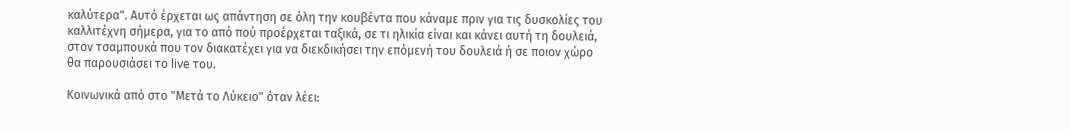καλύτερα". Αυτό έρχεται ως απάντηση σε όλη την κουβέντα που κάναμε πριν για τις δυσκολίες του καλλιτέχνη σήμερα, για το από πού προέρχεται ταξικά, σε τι ηλικία είναι και κάνει αυτή τη δουλειά, στον τσαμπουκά που τον διακατέχει για να διεκδικήσει την επόμενή του δουλειά ή σε ποιον χώρο θα παρουσιάσει το live του.

Κοινωνικά από στο "Μετά το Λύκειο" όταν λέει: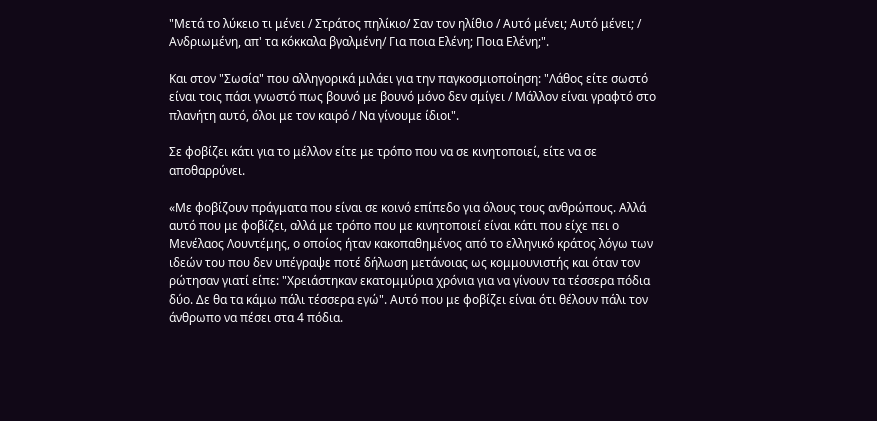"Μετά το λύκειο τι μένει / Στράτος πηλίκιο/ Σαν τον ηλίθιο / Αυτό μένει; Αυτό μένει; / Ανδριωμένη, απ' τα κόκκαλα βγαλμένη/ Για ποια Ελένη; Ποια Ελένη;".

Και στον "Σωσία" που αλληγορικά μιλάει για την παγκοσμιοποίηση: "Λάθος είτε σωστό είναι τοις πάσι γνωστό πως βουνό με βουνό μόνο δεν σμίγει / Μάλλον είναι γραφτό στο πλανήτη αυτό, όλοι με τον καιρό / Να γίνουμε ίδιοι".

Σε φοβίζει κάτι για το μέλλον είτε με τρόπο που να σε κινητοποιεί, είτε να σε αποθαρρύνει.

«Με φοβίζουν πράγματα που είναι σε κοινό επίπεδο για όλους τους ανθρώπους. Αλλά αυτό που με φοβίζει, αλλά με τρόπο που με κινητοποιεί είναι κάτι που είχε πει ο Μενέλαος Λουντέμης, ο οποίος ήταν κακοπαθημένος από το ελληνικό κράτος λόγω των ιδεών του που δεν υπέγραψε ποτέ δήλωση μετάνοιας ως κομμουνιστής και όταν τον ρώτησαν γιατί είπε: "Χρειάστηκαν εκατομμύρια χρόνια για να γίνουν τα τέσσερα πόδια δύο. Δε θα τα κάμω πάλι τέσσερα εγώ". Αυτό που με φοβίζει είναι ότι θέλουν πάλι τον άνθρωπο να πέσει στα 4 πόδια.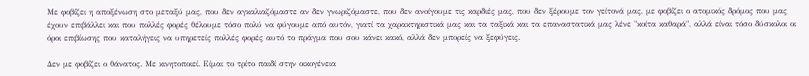Με φοβίζει η αποξένωση στο μεταξύ μας, που δεν αγκαλιαζόμαστε αν δεν γνωριζόμαστε, που δεν ανοίγουμε τις καρδιές μας, που δεν ξέρουμε τον γείτονά μας, με φοβίζει ο ατομικός δρόμος που μας έχουν επιβάλλει και που πολλές φορές θέλουμε τόσο πολύ να φύγουμε από αυτόν, γιατί τα χαρακτηριστικά μας και τα ταξικά και τα επαναστατικά μας λένε "κοίτα καθαρά", αλλά είναι τόσο δύσκολοι οι όροι επιβίωσης που καταλήγεις να υπηρετείς πολλές φορές αυτό το πράγμα που σου κάνει κακό, αλλά δεν μπορείς να ξεφύγεις.

Δεν με φοβίζει ο θάνατος. Με κινητοποιεί. Είμαι το τρίτο παιδί στην οικογένεια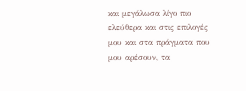και μεγάλωσα λίγο πιο ελεύθερα και στις επιλογές μου και στα πράγματα που μου αρέσουν, τα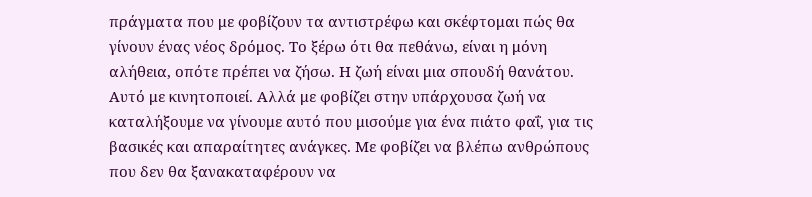πράγματα που με φοβίζουν τα αντιστρέφω και σκέφτομαι πώς θα γίνουν ένας νέος δρόμος. Το ξέρω ότι θα πεθάνω, είναι η μόνη αλήθεια, οπότε πρέπει να ζήσω. Η ζωή είναι μια σπουδή θανάτου. Αυτό με κινητοποιεί. Αλλά με φοβίζει στην υπάρχουσα ζωή να καταλήξουμε να γίνουμε αυτό που μισούμε για ένα πιάτο φαΐ, για τις βασικές και απαραίτητες ανάγκες. Με φοβίζει να βλέπω ανθρώπους που δεν θα ξανακαταφέρουν να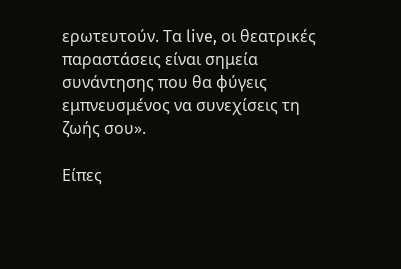ερωτευτούν. Τα live, οι θεατρικές παραστάσεις είναι σημεία συνάντησης που θα φύγεις εμπνευσμένος να συνεχίσεις τη ζωής σου».

Είπες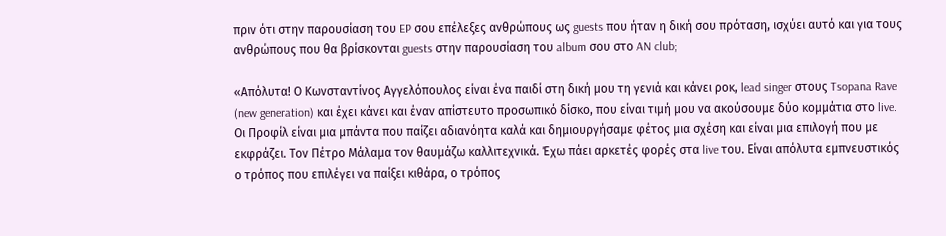πριν ότι στην παρουσίαση του EP σου επέλεξες ανθρώπους ως guests που ήταν η δική σου πρόταση, ισχύει αυτό και για τους ανθρώπους που θα βρίσκονται guests στην παρουσίαση του album σου στο AN club;

«Απόλυτα! Ο Κωνσταντίνος Αγγελόπουλος είναι ένα παιδί στη δική μου τη γενιά και κάνει ροκ, lead singer στους Tsopana Rave (new generation) και έχει κάνει και έναν απίστευτο προσωπικό δίσκο, που είναι τιμή μου να ακούσουμε δύο κομμάτια στο live. Οι Προφίλ είναι μια μπάντα που παίζει αδιανόητα καλά και δημιουργήσαμε φέτος μια σχέση και είναι μια επιλογή που με εκφράζει. Τον Πέτρο Μάλαμα τον θαυμάζω καλλιτεχνικά. Έχω πάει αρκετές φορές στα live του. Είναι απόλυτα εμπνευστικός ο τρόπος που επιλέγει να παίξει κιθάρα, ο τρόπος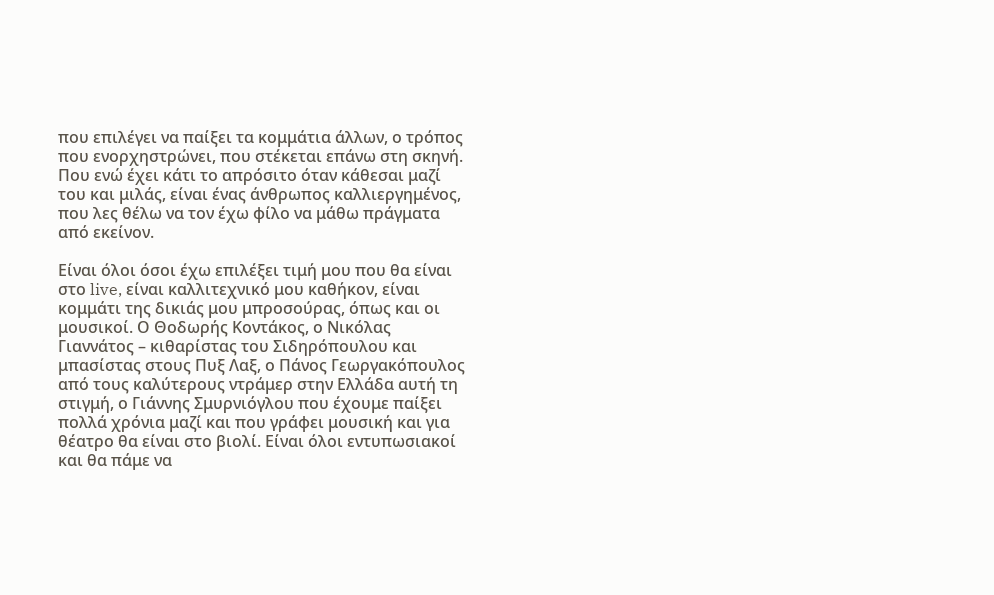που επιλέγει να παίξει τα κομμάτια άλλων, ο τρόπος που ενορχηστρώνει, που στέκεται επάνω στη σκηνή. Που ενώ έχει κάτι το απρόσιτο όταν κάθεσαι μαζί του και μιλάς, είναι ένας άνθρωπος καλλιεργημένος, που λες θέλω να τον έχω φίλο να μάθω πράγματα από εκείνον.

Είναι όλοι όσοι έχω επιλέξει τιμή μου που θα είναι στο live, είναι καλλιτεχνικό μου καθήκον, είναι κομμάτι της δικιάς μου μπροσούρας, όπως και οι μουσικοί. Ο Θοδωρής Κοντάκος, ο Νικόλας Γιαννάτος – κιθαρίστας του Σιδηρόπουλου και μπασίστας στους Πυξ Λαξ, ο Πάνος Γεωργακόπουλος από τους καλύτερους ντράμερ στην Ελλάδα αυτή τη στιγμή, ο Γιάννης Σμυρνιόγλου που έχουμε παίξει πολλά χρόνια μαζί και που γράφει μουσική και για θέατρο θα είναι στο βιολί. Είναι όλοι εντυπωσιακοί και θα πάμε να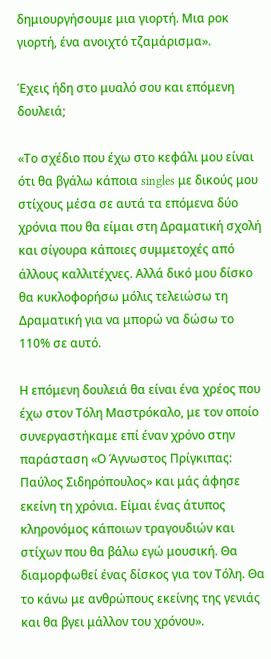δημιουργήσουμε μια γιορτή. Μια ροκ γιορτή, ένα ανοιχτό τζαμάρισμα».

Έχεις ήδη στο μυαλό σου και επόμενη δουλειά;

«Το σχέδιο που έχω στο κεφάλι μου είναι ότι θα βγάλω κάποια singles με δικούς μου στίχους μέσα σε αυτά τα επόμενα δύο χρόνια που θα είμαι στη Δραματική σχολή και σίγουρα κάποιες συμμετοχές από άλλους καλλιτέχνες. Αλλά δικό μου δίσκο θα κυκλοφορήσω μόλις τελειώσω τη Δραματική για να μπορώ να δώσω το 110% σε αυτό.

Η επόμενη δουλειά θα είναι ένα χρέος που έχω στον Τόλη Μαστρόκαλο, με τον οποίο συνεργαστήκαμε επί έναν χρόνο στην παράσταση «Ο Άγνωστος Πρίγκιπας: Παύλος Σιδηρόπουλος» και μάς άφησε εκείνη τη χρόνια. Είμαι ένας άτυπος κληρονόμος κάποιων τραγουδιών και στίχων που θα βάλω εγώ μουσική. Θα διαμορφωθεί ένας δίσκος για τον Τόλη. Θα το κάνω με ανθρώπους εκείνης της γενιάς και θα βγει μάλλον του χρόνου».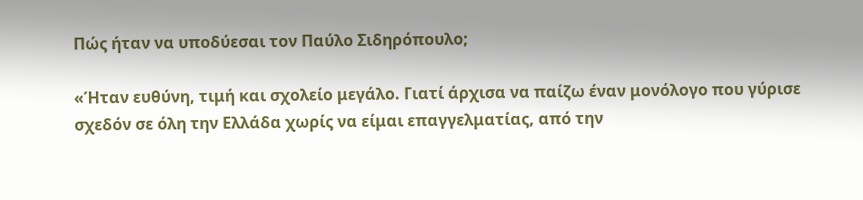Πώς ήταν να υποδύεσαι τον Παύλο Σιδηρόπουλο;

«Ήταν ευθύνη, τιμή και σχολείο μεγάλο. Γιατί άρχισα να παίζω έναν μονόλογο που γύρισε σχεδόν σε όλη την Ελλάδα χωρίς να είμαι επαγγελματίας, από την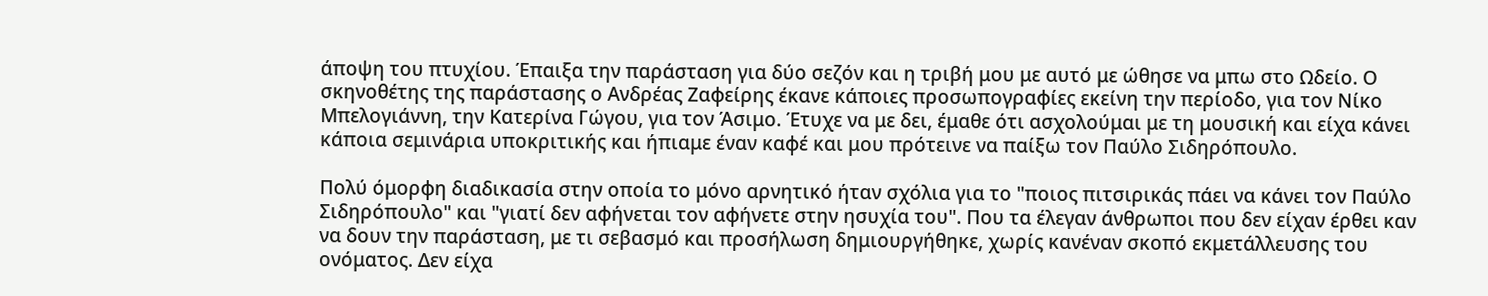άποψη του πτυχίου. Έπαιξα την παράσταση για δύο σεζόν και η τριβή μου με αυτό με ώθησε να μπω στο Ωδείο. Ο σκηνοθέτης της παράστασης ο Ανδρέας Ζαφείρης έκανε κάποιες προσωπογραφίες εκείνη την περίοδο, για τον Νίκο Μπελογιάννη, την Κατερίνα Γώγου, για τον Άσιμο. Έτυχε να με δει, έμαθε ότι ασχολούμαι με τη μουσική και είχα κάνει κάποια σεμινάρια υποκριτικής και ήπιαμε έναν καφέ και μου πρότεινε να παίξω τον Παύλο Σιδηρόπουλο.

Πολύ όμορφη διαδικασία στην οποία το μόνο αρνητικό ήταν σχόλια για το "ποιος πιτσιρικάς πάει να κάνει τον Παύλο Σιδηρόπουλο" και "γιατί δεν αφήνεται τον αφήνετε στην ησυχία του". Που τα έλεγαν άνθρωποι που δεν είχαν έρθει καν να δουν την παράσταση, με τι σεβασμό και προσήλωση δημιουργήθηκε, χωρίς κανέναν σκοπό εκμετάλλευσης του ονόματος. Δεν είχα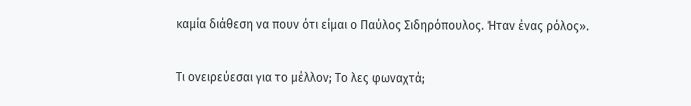καμία διάθεση να πουν ότι είμαι ο Παύλος Σιδηρόπουλος. Ήταν ένας ρόλος».

Τι ονειρεύεσαι για το μέλλον; Το λες φωναχτά;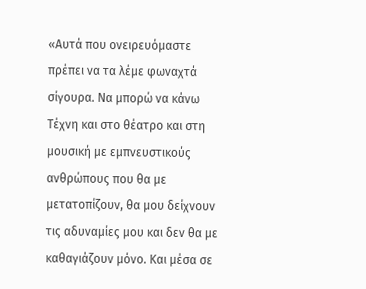«Αυτά που ονειρευόμαστε πρέπει να τα λέμε φωναχτά σίγουρα. Να μπορώ να κάνω Τέχνη και στο θέατρο και στη μουσική με εμπνευστικούς ανθρώπους που θα με μετατοπίζουν, θα μου δείχνουν τις αδυναμίες μου και δεν θα με καθαγιάζουν μόνο. Και μέσα σε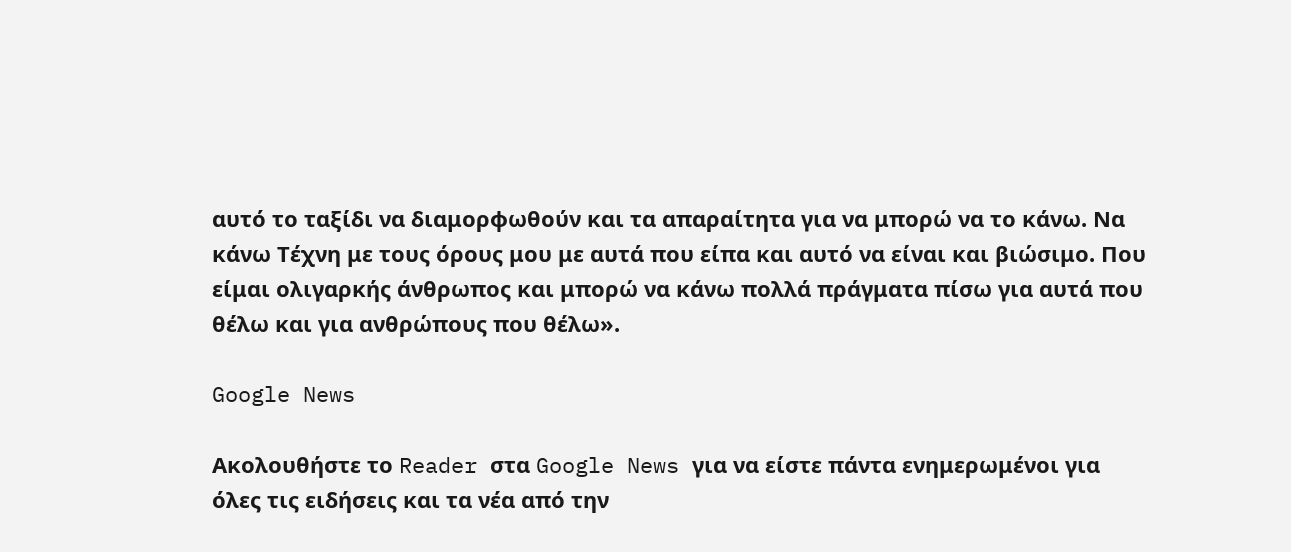αυτό το ταξίδι να διαμορφωθούν και τα απαραίτητα για να μπορώ να το κάνω. Να κάνω Τέχνη με τους όρους μου με αυτά που είπα και αυτό να είναι και βιώσιμο. Που είμαι ολιγαρκής άνθρωπος και μπορώ να κάνω πολλά πράγματα πίσω για αυτά που θέλω και για ανθρώπους που θέλω».

Google News

Ακολουθήστε το Reader στα Google News για να είστε πάντα ενημερωμένοι για όλες τις ειδήσεις και τα νέα από την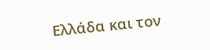Ελλάδα και τον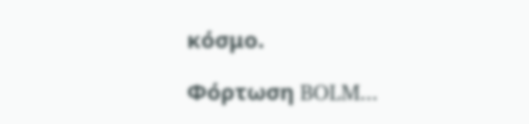κόσμο.

Φόρτωση BOLM...